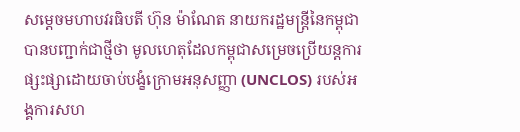សម្តេចមហាបវរធិបតី ហ៊ុន ម៉ាណែត នាយករដ្ឋមន្ត្រីនៃកម្ពុជា បានបញ្ជាក់ជាថ្មីថា មូលហេតុដែលកម្ពុជាសម្រេចប្រើយន្តការផ្សះផ្សាដោយចាប់បង្ខំក្រោមអនុសញ្ញា (UNCLOS) របស់អង្គការសហ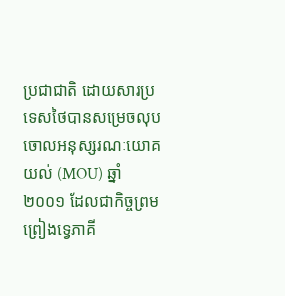ប្រជាជាតិ ដោយសារប្រទេសថៃបានសម្រេចលុបចោលអនុស្សរណៈយោគយល់ (MOU) ឆ្នាំ២០០១ ដែលជាកិច្ចព្រមព្រៀងទ្វេភាគី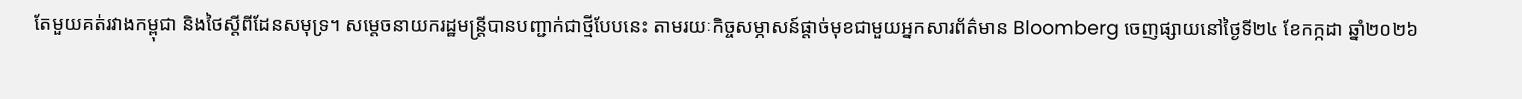តែមួយគត់រវាងកម្ពុជា និងថៃស្តីពីដែនសមុទ្រ។ សម្តេចនាយករដ្ឋមន្រ្ដីបានបញ្ជាក់ជាថ្មីបែបនេះ តាមរយៈកិច្ចសម្ភាសន៍ផ្តាច់មុខជាមួយអ្នកសារព័ត៌មាន Bloomberg ចេញផ្សាយនៅថ្ងៃទី២៤ ខែកក្កដា ឆ្នាំ២០២៦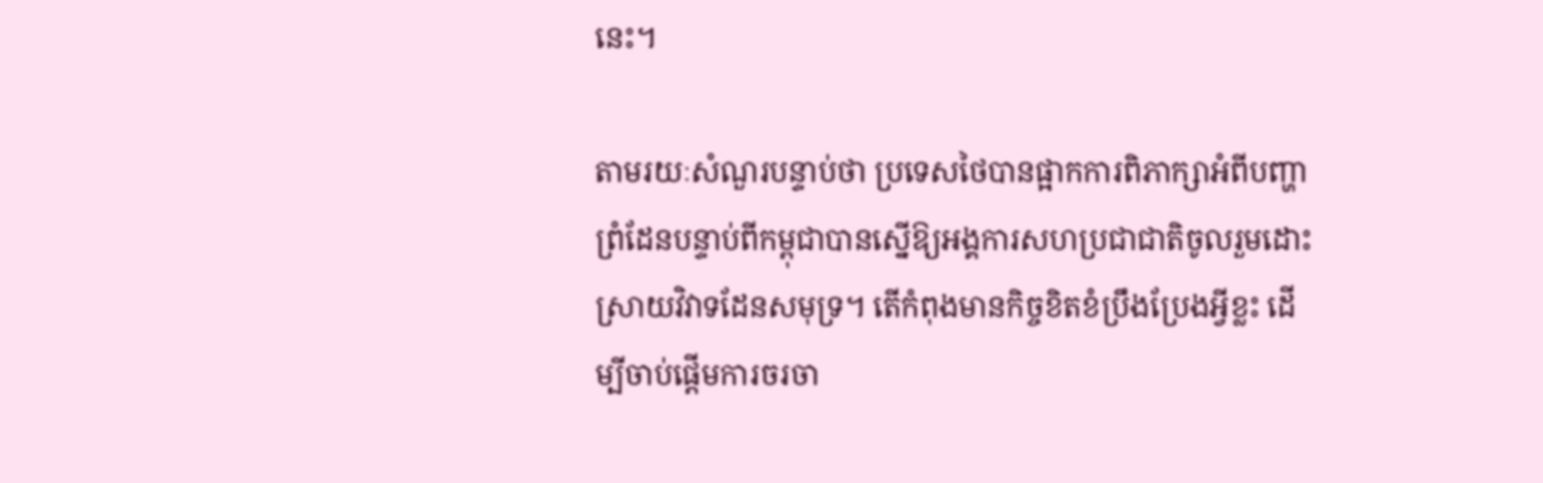នេះ។

តាមរយៈសំណួរបន្ទាប់ថា ប្រទេសថៃបានផ្អាកការពិភាក្សាអំពីបញ្ហាព្រំដែនបន្ទាប់ពីកម្ពុជាបានស្នើឱ្យអង្គការសហប្រជាជាតិចូលរួមដោះស្រាយវិវាទដែនសមុទ្រ។ តើកំពុងមានកិច្ចខិតខំប្រឹងប្រែងអ្វីខ្លះ ដើម្បីចាប់ផ្តើមការចរចា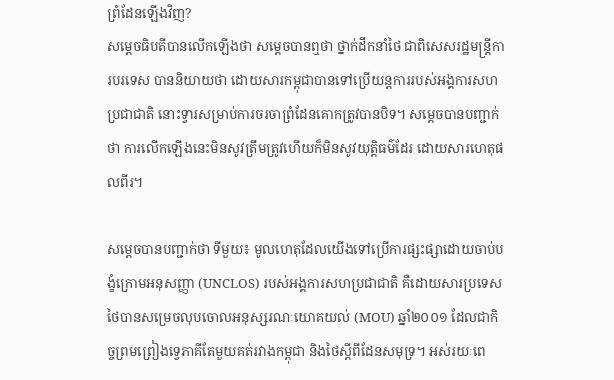ព្រំដែនឡើងវិញ?
សម្ដេចធិបតីបានលើកឡើងថា សម្ដេចបានឮថា ថ្នាក់ដឹកនាំថៃ ជាពិសេសរដ្ឋមន្ត្រីការបរទេស បាននិយាយថា ដោយសារកម្ពុជាបានទៅប្រើយន្តការរបស់អង្គការសហប្រជាជាតិ នោះទ្វារសម្រាប់ការចរចាព្រំដែនគោកត្រូវបានបិទ។ សម្ដេចបានបញ្ជាក់ថា ការលើកឡើងនេះមិនសូវត្រឹមត្រូវហើយក៏មិនសូវយុត្តិធម៌ដែរ ដោយសារហេតុផលពីរ។

សម្ដេចបានបញ្ជាក់ថា ទីមួយ៖ មូលហេតុដែលយើងទៅប្រើការផ្សះផ្សាដោយចាប់បង្ខំក្រោមអនុសញ្ញា (UNCLOS) របស់អង្គការសហប្រជាជាតិ គឺដោយសារប្រទេសថៃបានសម្រេចលុបចោលអនុស្សរណៈយោគយល់ (MOU) ឆ្នាំ២០០១ ដែលជាកិច្ចព្រមព្រៀងទ្វេភាគីតែមួយគត់រវាងកម្ពុជា និងថៃស្តីពីដែនសមុទ្រ។ អស់រយៈពេ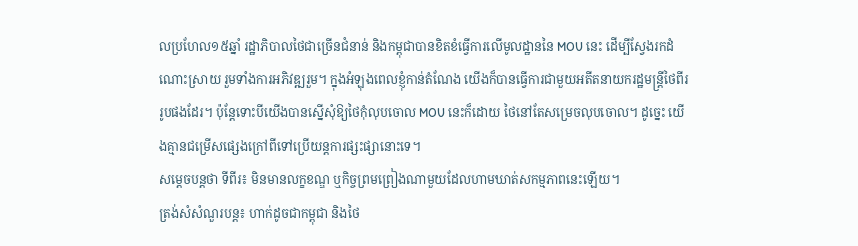លប្រហែល១៥ឆ្នាំ រដ្ឋាភិបាលថៃជាច្រើនជំនាន់ និងកម្ពុជាបានខិតខំធ្វើការលើមូលដ្ឋាននៃ MOU នេះ ដើម្បីស្វែងរកដំណោះស្រាយ រួមទាំងការអភិវឌ្ឍរួម។ ក្នុងអំឡុងពេលខ្ញុំកាន់តំណែង យើងក៏បានធ្វើការជាមួយអតីតនាយករដ្ឋមន្ត្រីថៃពីររូបផងដែរ។ ប៉ុន្តែទោះបីយើងបានស្នើសុំឱ្យថៃកុំលុបចោល MOU នេះក៏ដោយ ថៃនៅតែសម្រេចលុបចោល។ ដូច្នេះ យើងគ្មានជម្រើសផ្សេងក្រៅពីទៅប្រើយន្តការផ្សះផ្សានោះទេ។
សម្ដេចបន្តថា ទីពីរ៖ មិនមានលក្ខខណ្ឌ ឬកិច្ចព្រមព្រៀងណាមួយដែលហាមឃាត់សកម្មភាពនេះឡើយ។
ត្រង់សំសំណួរបន្ត៖ ហាក់ដូចជាកម្ពុជា និងថៃ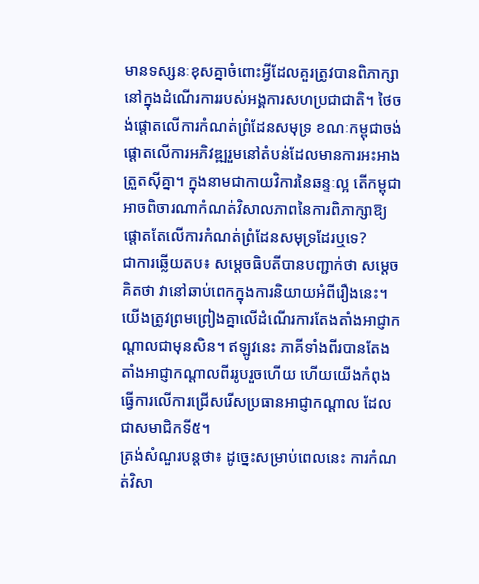មានទស្សនៈខុសគ្នាចំពោះអ្វីដែលគួរត្រូវបានពិភាក្សានៅក្នុងដំណើរការរបស់អង្គការសហប្រជាជាតិ។ ថៃចង់ផ្តោតលើការកំណត់ព្រំដែនសមុទ្រ ខណៈកម្ពុជាចង់ផ្តោតលើការអភិវឌ្ឍរួមនៅតំបន់ដែលមានការអះអាងត្រួតស៊ីគ្នា។ ក្នុងនាមជាកាយវិការនៃឆន្ទៈល្អ តើកម្ពុជាអាចពិចារណាកំណត់វិសាលភាពនៃការពិភាក្សាឱ្យផ្តោតតែលើការកំណត់ព្រំដែនសមុទ្រដែរឬទេ?
ជាការឆ្លើយតប៖ សម្ដេចធិបតីបានបញ្ជាក់ថា សម្ដេចគិតថា វានៅឆាប់ពេកក្នុងការនិយាយអំពីរឿងនេះ។ យើងត្រូវព្រមព្រៀងគ្នាលើដំណើរការតែងតាំងអាជ្ញាកណ្តាលជាមុនសិន។ ឥឡូវនេះ ភាគីទាំងពីរបានតែងតាំងអាជ្ញាកណ្តាលពីររូបរួចហើយ ហើយយើងកំពុងធ្វើការលើការជ្រើសរើសប្រធានអាជ្ញាកណ្តាល ដែលជាសមាជិកទី៥។
ត្រង់សំណួរបន្តថា៖ ដូច្នេះសម្រាប់ពេលនេះ ការកំណត់វិសា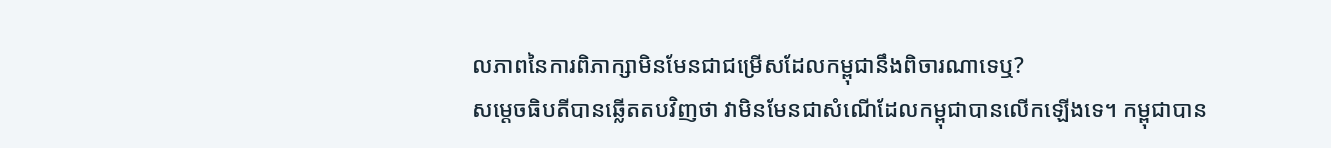លភាពនៃការពិភាក្សាមិនមែនជាជម្រើសដែលកម្ពុជានឹងពិចារណាទេឬ?
សម្ដេចធិបតីបានឆ្លើតតបវិញថា វាមិនមែនជាសំណើដែលកម្ពុជាបានលើកឡើងទេ។ កម្ពុជាបាន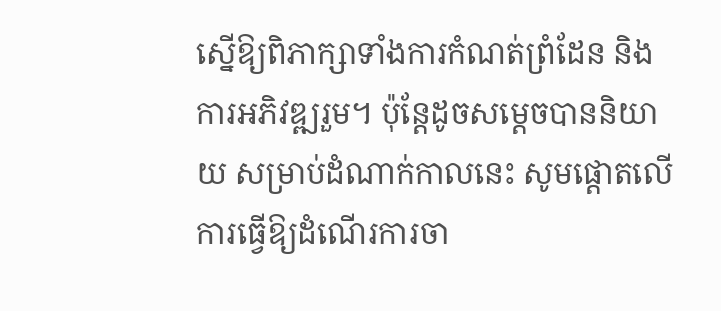ស្នើឱ្យពិភាក្សាទាំងការកំណត់ព្រំដែន និងការអភិវឌ្ឍរួម។ ប៉ុន្តែដូចសម្ដេចបាននិយាយ សម្រាប់ដំណាក់កាលនេះ សូមផ្តោតលើការធ្វើឱ្យដំណើរការចា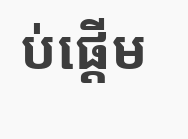ប់ផ្តើម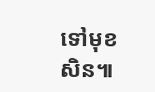ទៅមុខសិន៕